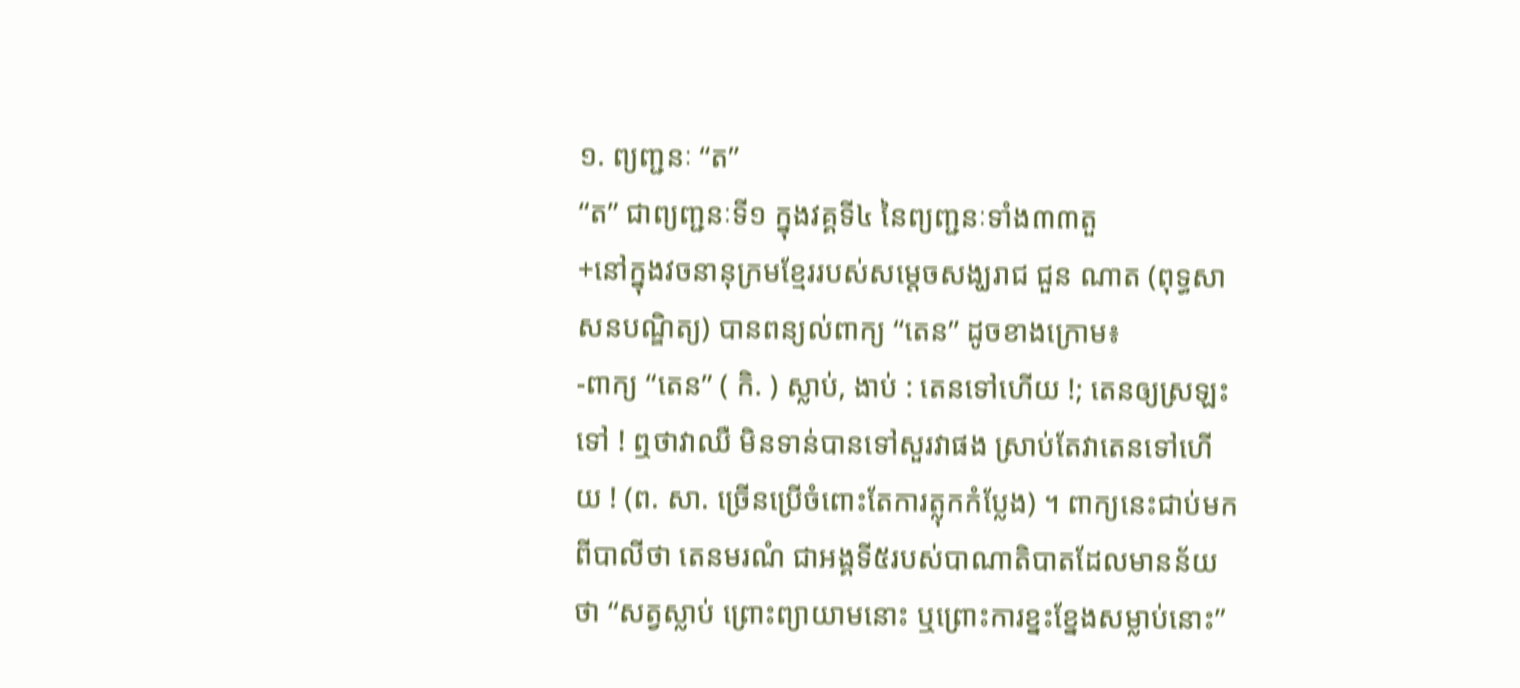១. ព្យញ្ជនៈ “ត”
“ត” ជាព្យញ្ជនៈទី១ ក្នុងវគ្គទី៤ នៃព្យញ្ជនៈទាំង៣៣តួ
+នៅក្នុងវចនានុក្រមខ្មែររបស់សម្តេចសង្ឃរាជ ជួន ណាត (ពុទ្ធសាសនបណ្ឌិត្យ) បានពន្យល់ពាក្យ “តេន” ដូចខាងក្រោម៖
-ពាក្យ “តេន” ( កិ. ) ស្លាប់, ងាប់ : តេនទៅហើយ !; តេនឲ្យស្រឡះទៅ ! ឮថាវាឈឺ មិនទាន់បានទៅសួរវាផង ស្រាប់តែវាតេនទៅហើយ ! (ព. សា. ច្រើនប្រើចំពោះតែការត្លុកកំប្លែង) ។ ពាក្យនេះជាប់មកពីបាលីថា តេនមរណំ ជាអង្គទី៥របស់បាណាតិបាតដែលមានន័យថា “សត្វស្លាប់ ព្រោះព្យាយាមនោះ ឬព្រោះការខ្នះខ្នែងសម្លាប់នោះ”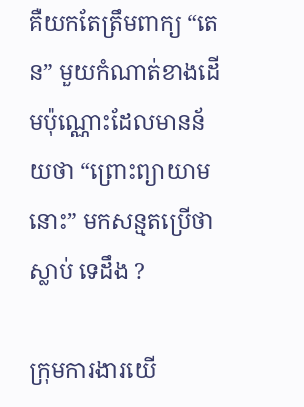គឺយកតែត្រឹមពាក្យ “តេន” មួយកំណាត់ខាងដើមប៉ុណ្ណោះដែលមានន័យថា “ព្រោះព្យាយាមនោះ” មកសន្មតប្រើថាស្លាប់ ទេដឹង ?

ក្រុមការងារយើ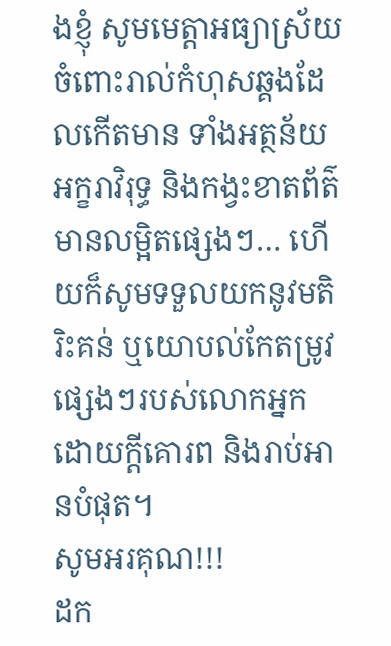ងខ្ញុំ សូមមេត្តាអធ្យាស្រ័យ ចំពោះរាល់កំហុសឆ្គងដែលកើតមាន ទាំងអត្ថន័យ អក្ខរាវិរុទ្ធ និងកង្វះខាតព័ត៌មានលម្អិតផ្សេងៗ… ហើយក៏សូមទទួលយកនូវមតិរិះគន់ ឬយោបល់កែតម្រូវផ្សេងៗរបស់លោកអ្នក ដោយក្តីគោរព និងរាប់អានបំផុត។
សូមអរគុណ!!!
ដក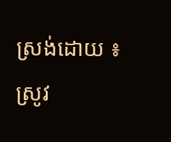ស្រង់ដោយ ៖ ស្រូវ